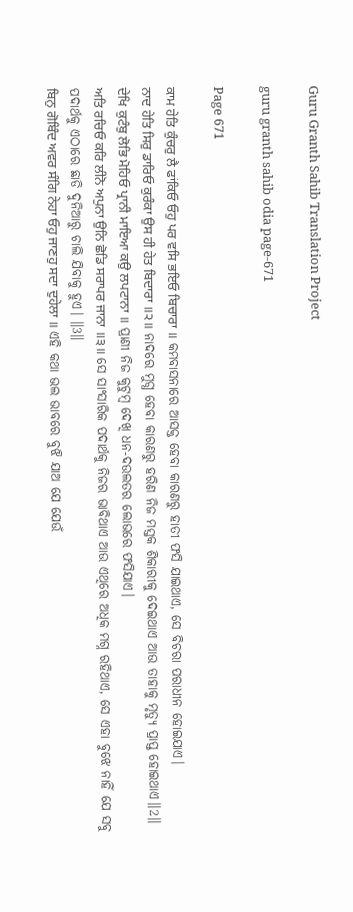Guru Granth Sahib Translation Project

guru granth sahib odia page-671

Page 671

ਕਾਮ ਹੇਤਿ ਕੁੰਚਰੁ ਲੈ ਫਾਂਕਿਓ ਓਹੁ ਪਰ ਵਸਿ ਭਇਓ ਬਿਚਾਰਾ ॥ କମବାସନାରେ ଆସକ୍ତ ହେବା କାରଣରୁ ହାତୀ ଫସି ଯାଇଥାଏ, ସେ ବିଚରା ପରାଧୀନ ହୋଇଯାଏ।
ਨਾਦ ਹੇਤਿ ਸਿਰੁ ਡਾਰਿਓ ਕੁਰੰਕਾ ਉਸ ਹੀ ਹੇਤ ਬਿਦਾਰਾ ॥੨॥ ନାଦରେ ମୁଗ୍ଧ ହେବା କାରଣରୁ ହରିଣ ନିଜ ମସ୍ତକ ଶିକାରୀକୁ ଦେଇଥାଏ ଆଉ ତାହାକୁ ମୃତ୍ୟୁ ପ୍ରାପ୍ତ ହୋଇଥାଏ॥2॥
ਦੇਖਿ ਕੁਟੰਬੁ ਲੋਭਿ ਮੋਹਿਓ ਪ੍ਰਾਨੀ ਮਾਇਆ ਕਉ ਲਪਟਾਨਾ ॥ ପ୍ରାଣୀ ନିଜ କୁଟୁମ୍ବ ଦେଖି ଧନ-ଦଉଲତର ଲୋଭରେ ଫସିଯାଏ।
ਅਤਿ ਰਚਿਓ ਕਰਿ ਲੀਨੋ ਅਪੁਨਾ ਉਨਿ ਛੋਡਿ ਸਰਾਪਰ ਜਾਨਾ ॥੩॥ ସେ ସାଂସାରିକ ପଦାର୍ଥକୁ ନିଜର ଭାବିଥାଏ ଆଉ ଏଥିରେ ଅଧିକ ମଗ୍ନ ରହିଥାଏ, ସେ ଏହା ବୁଝେ ନାହିଁ ଯେ ସବୁ ପଦାର୍ଥକୁ ଏଠାରେ ଛାଡି ଦୁନିଆରୁ ଚାଲି ଯିବାକୁ ହୁଏ। ॥3॥
ਬਿਨੁ ਗੋਬਿੰਦ ਅਵਰ ਸੰਗਿ ਨੇਹਾ ਓਹੁ ਜਾਣਹੁ ਸਦਾ ਦੁਹੇਲਾ ॥ ଏହି କଥା ଭଲ ଭାବରେ ବୁଝି ଯାଅ ଯେ ଯେଉଁ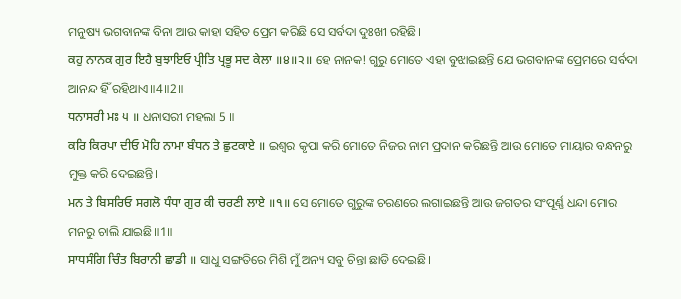ମନୁଷ୍ୟ ଭଗବାନଙ୍କ ବିନା ଆଉ କାହା ସହିତ ପ୍ରେମ କରିଛି ସେ ସର୍ବଦା ଦୁଃଖୀ ରହିଛି।
ਕਹੁ ਨਾਨਕ ਗੁਰ ਇਹੈ ਬੁਝਾਇਓ ਪ੍ਰੀਤਿ ਪ੍ਰਭੂ ਸਦ ਕੇਲਾ ॥੪॥੨॥ ହେ ନାନକ! ଗୁରୁ ମୋତେ ଏହା ବୁଝାଇଛନ୍ତି ଯେ ଭଗବାନଙ୍କ ପ୍ରେମରେ ସର୍ବଦା ଆନନ୍ଦ ହିଁ ରହିଥାଏ॥4॥2॥
ਧਨਾਸਰੀ ਮਃ ੫ ॥ ଧନାସରୀ ମହଲା 5 ॥
ਕਰਿ ਕਿਰਪਾ ਦੀਓ ਮੋਹਿ ਨਾਮਾ ਬੰਧਨ ਤੇ ਛੁਟਕਾਏ ॥ ଇଶ୍ଵର କୃପା କରି ମୋତେ ନିଜର ନାମ ପ୍ରଦାନ କରିଛନ୍ତି ଆଉ ମୋତେ ମାୟାର ବନ୍ଧନରୁ ମୁକ୍ତ କରି ଦେଇଛନ୍ତି।
ਮਨ ਤੇ ਬਿਸਰਿਓ ਸਗਲੋ ਧੰਧਾ ਗੁਰ ਕੀ ਚਰਣੀ ਲਾਏ ॥੧॥ ସେ ମୋତେ ଗୁରୁଙ୍କ ଚରଣରେ ଲଗାଇଛନ୍ତି ଆଉ ଜଗତର ସଂପୂର୍ଣ୍ଣ ଧନ୍ଦା ମୋର ମନରୁ ଚାଲି ଯାଇଛି॥1॥
ਸਾਧਸੰਗਿ ਚਿੰਤ ਬਿਰਾਨੀ ਛਾਡੀ ॥ ସାଧୁ ସଙ୍ଗତିରେ ମିଶି ମୁଁ ଅନ୍ୟ ସବୁ ଚିନ୍ତା ଛାଡି ଦେଇଛି।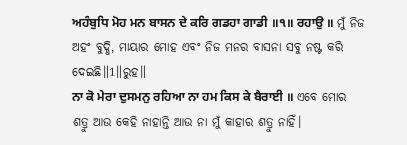ਅਹੰਬੁਧਿ ਮੋਹ ਮਨ ਬਾਸਨ ਦੇ ਕਰਿ ਗਡਹਾ ਗਾਡੀ ॥੧॥ ਰਹਾਉ ॥ ମୁଁ ନିଜ ଅହଂ ବୁଦ୍ଧି, ମାୟାର ମୋହ ଏବଂ ନିଜ ମନର ବାସନା ସବୁ ନଷ୍ଟ କରି ଦେଇଛି॥1॥ରୁହ॥
ਨਾ ਕੋ ਮੇਰਾ ਦੁਸਮਨੁ ਰਹਿਆ ਨਾ ਹਮ ਕਿਸ ਕੇ ਬੈਰਾਈ ॥ ଏବେ ମୋର ଶତ୍ରୁ ଆଉ କେହି ନାହାନ୍ତି ଆଉ ନା ମୁଁ କାହାର ଶତ୍ରୁ ନାହିଁ।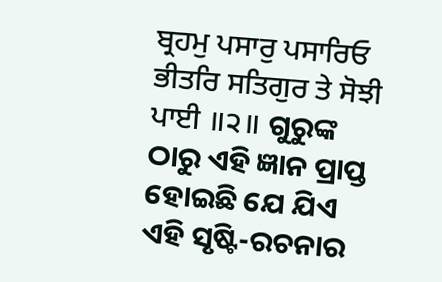ਬ੍ਰਹਮੁ ਪਸਾਰੁ ਪਸਾਰਿਓ ਭੀਤਰਿ ਸਤਿਗੁਰ ਤੇ ਸੋਝੀ ਪਾਈ ॥੨॥ ଗୁରୁଙ୍କ ଠାରୁ ଏହି ଜ୍ଞାନ ପ୍ରାପ୍ତ ହୋଇଛି ଯେ ଯିଏ ଏହି ସୃଷ୍ଟି-ରଚନାର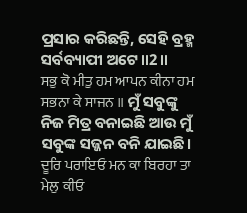ପ୍ରସାର କରିଛନ୍ତି, ସେହି ବ୍ରହ୍ମ ସର୍ବବ୍ୟାପୀ ଅଟେ॥2॥
ਸਭੁ ਕੋ ਮੀਤੁ ਹਮ ਆਪਨ ਕੀਨਾ ਹਮ ਸਭਨਾ ਕੇ ਸਾਜਨ ॥ ମୁଁ ସବୁଙ୍କୁ ନିଜ ମିତ୍ର ବନାଇଛି ଆଉ ମୁଁ ସବୁଙ୍କ ସଜ୍ଜନ ବନି ଯାଇଛି।
ਦੂਰਿ ਪਰਾਇਓ ਮਨ ਕਾ ਬਿਰਹਾ ਤਾ ਮੇਲੁ ਕੀਓ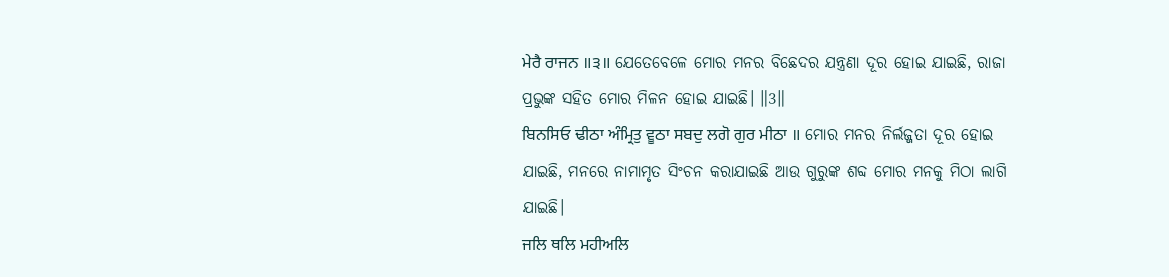ਮੇਰੈ ਰਾਜਨ ॥੩॥ ଯେତେବେଳେ ମୋର ମନର ବିଛେଦର ଯନ୍ତ୍ରଣା ଦୂର ହୋଇ ଯାଇଛି, ରାଜା ପ୍ରଭୁଙ୍କ ସହିତ ମୋର ମିଳନ ହୋଇ ଯାଇଛି। ॥3॥
ਬਿਨਸਿਓ ਢੀਠਾ ਅੰਮ੍ਰਿਤੁ ਵੂਠਾ ਸਬਦੁ ਲਗੋ ਗੁਰ ਮੀਠਾ ॥ ମୋର ମନର ନିର୍ଲଜ୍ଜତା ଦୂର ହୋଇ ଯାଇଛି, ମନରେ ନାମାମୃତ ସିଂଚନ କରାଯାଇଛି ଆଉ ଗୁରୁଙ୍କ ଶବ୍ଦ ମୋର ମନକୁ ମିଠା ଲାଗି ଯାଇଛି।
ਜਲਿ ਥਲਿ ਮਹੀਅਲਿ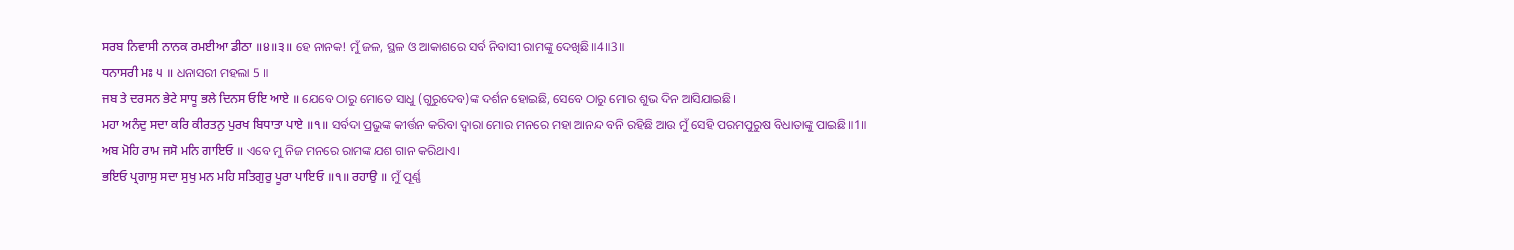ਸਰਬ ਨਿਵਾਸੀ ਨਾਨਕ ਰਮਈਆ ਡੀਠਾ ॥੪॥੩॥ ହେ ନାନକ! ମୁଁ ଜଳ, ସ୍ଥଳ ଓ ଆକାଶରେ ସର୍ବ ନିବାସୀ ରାମଙ୍କୁ ଦେଖିଛି॥4॥3॥
ਧਨਾਸਰੀ ਮਃ ੫ ॥ ଧନାସରୀ ମହଲା 5 ॥
ਜਬ ਤੇ ਦਰਸਨ ਭੇਟੇ ਸਾਧੂ ਭਲੇ ਦਿਨਸ ਓਇ ਆਏ ॥ ଯେବେ ଠାରୁ ମୋତେ ସାଧୁ (ଗୁରୁଦେବ)ଙ୍କ ଦର୍ଶନ ହୋଇଛି, ସେବେ ଠାରୁ ମୋର ଶୁଭ ଦିନ ଆସିଯାଇଛି।
ਮਹਾ ਅਨੰਦੁ ਸਦਾ ਕਰਿ ਕੀਰਤਨੁ ਪੁਰਖ ਬਿਧਾਤਾ ਪਾਏ ॥੧॥ ସର୍ବଦା ପ୍ରଭୁଙ୍କ କୀର୍ତ୍ତନ କରିବା ଦ୍ଵାରା ମୋର ମନରେ ମହା ଆନନ୍ଦ ବନି ରହିଛି ଆଉ ମୁଁ ସେହି ପରମପୁରୁଷ ବିଧାତାଙ୍କୁ ପାଇଛି॥1॥
ਅਬ ਮੋਹਿ ਰਾਮ ਜਸੋ ਮਨਿ ਗਾਇਓ ॥ ଏବେ ମୁ ନିଜ ମନରେ ରାମଙ୍କ ଯଶ ଗାନ କରିଥାଏ।
ਭਇਓ ਪ੍ਰਗਾਸੁ ਸਦਾ ਸੁਖੁ ਮਨ ਮਹਿ ਸਤਿਗੁਰੁ ਪੂਰਾ ਪਾਇਓ ॥੧॥ ਰਹਾਉ ॥ ମୁଁ ପୂର୍ଣ୍ଣ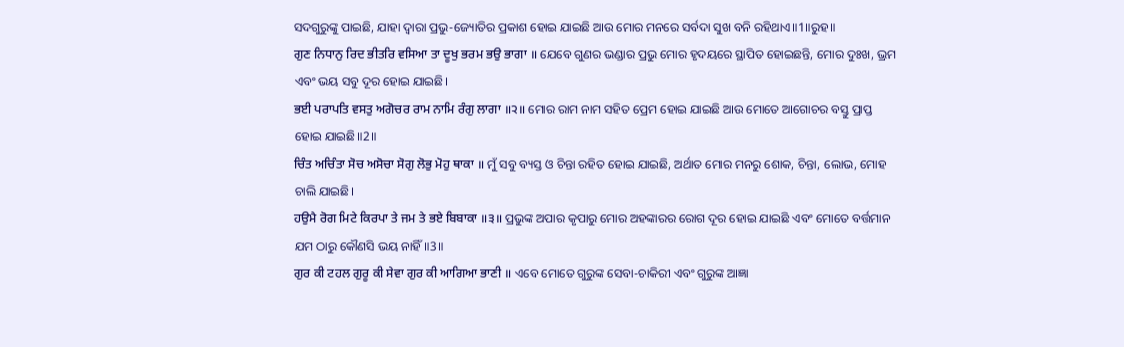ସଦଗୁରୁଙ୍କୁ ପାଇଛି, ଯାହା ଦ୍ଵାରା ପ୍ରଭୁ-ଜ୍ୟୋତିର ପ୍ରକାଶ ହୋଇ ଯାଇଛି ଆଉ ମୋର ମନରେ ସର୍ବଦା ସୁଖ ବନି ରହିଥାଏ॥1॥ରୁହ॥
ਗੁਣ ਨਿਧਾਨੁ ਰਿਦ ਭੀਤਰਿ ਵਸਿਆ ਤਾ ਦੂਖੁ ਭਰਮ ਭਉ ਭਾਗਾ ॥ ଯେବେ ଗୁଣର ଭଣ୍ଡାର ପ୍ରଭୁ ମୋର ହୃଦୟରେ ସ୍ଥାପିତ ହୋଇଛନ୍ତି, ମୋର ଦୁଃଖ, ଭ୍ରମ ଏବଂ ଭୟ ସବୁ ଦୂର ହୋଇ ଯାଇଛି।
ਭਈ ਪਰਾਪਤਿ ਵਸਤੁ ਅਗੋਚਰ ਰਾਮ ਨਾਮਿ ਰੰਗੁ ਲਾਗਾ ॥੨॥ ମୋର ରାମ ନାମ ସହିତ ପ୍ରେମ ହୋଇ ଯାଇଛି ଆଉ ମୋତେ ଆଗୋଚର ବସ୍ତୁ ପ୍ରାପ୍ତ ହୋଇ ଯାଇଛି॥2॥
ਚਿੰਤ ਅਚਿੰਤਾ ਸੋਚ ਅਸੋਚਾ ਸੋਗੁ ਲੋਭੁ ਮੋਹੁ ਥਾਕਾ ॥ ମୁଁ ସବୁ ବ୍ୟସ୍ତ ଓ ଚିନ୍ତା ରହିତ ହୋଇ ଯାଇଛି, ଅର୍ଥାତ ମୋର ମନରୁ ଶୋକ, ଚିନ୍ତା, ଲୋଭ, ମୋହ ଚାଲି ଯାଇଛି।
ਹਉਮੈ ਰੋਗ ਮਿਟੇ ਕਿਰਪਾ ਤੇ ਜਮ ਤੇ ਭਏ ਬਿਬਾਕਾ ॥੩॥ ପ୍ରଭୁଙ୍କ ଅପାର କୃପାରୁ ମୋର ଅହଙ୍କାରର ରୋଗ ଦୂର ହୋଇ ଯାଇଛି ଏବଂ ମୋତେ ବର୍ତ୍ତମାନ ଯମ ଠାରୁ କୌଣସି ଭୟ ନାହିଁ॥3॥
ਗੁਰ ਕੀ ਟਹਲ ਗੁਰੂ ਕੀ ਸੇਵਾ ਗੁਰ ਕੀ ਆਗਿਆ ਭਾਣੀ ॥ ଏବେ ମୋତେ ଗୁରୁଙ୍କ ସେବା-ଚାକିରୀ ଏବଂ ଗୁରୁଙ୍କ ଆଜ୍ଞା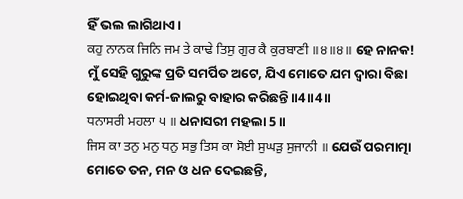ହିଁ ଭଲ ଲାଗିଥାଏ।
ਕਹੁ ਨਾਨਕ ਜਿਨਿ ਜਮ ਤੇ ਕਾਢੇ ਤਿਸੁ ਗੁਰ ਕੈ ਕੁਰਬਾਣੀ ॥੪॥੪॥ ହେ ନାନକ! ମୁଁ ସେହି ଗୁରୁଙ୍କ ପ୍ରତି ସମର୍ପିତ ଅଟେ, ଯିଏ ମୋତେ ଯମ ଦ୍ଵାରା ବିଛା ହୋଇଥିବା କର୍ମ-ଜାଲରୁ ବାହାର କରିଛନ୍ତି॥4॥4॥
ਧਨਾਸਰੀ ਮਹਲਾ ੫ ॥ ଧନାସରୀ ମହଲା 5 ॥
ਜਿਸ ਕਾ ਤਨੁ ਮਨੁ ਧਨੁ ਸਭੁ ਤਿਸ ਕਾ ਸੋਈ ਸੁਘੜੁ ਸੁਜਾਨੀ ॥ ଯେଉଁ ପରମାତ୍ମା ମୋତେ ତନ, ମନ ଓ ଧନ ଦେଇଛନ୍ତି,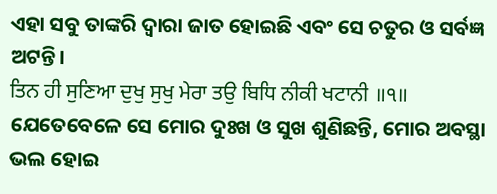ଏହା ସବୁ ତାଙ୍କରି ଦ୍ଵାରା ଜାତ ହୋଇଛି ଏବଂ ସେ ଚତୁର ଓ ସର୍ବଜ୍ଞ ଅଟନ୍ତି।
ਤਿਨ ਹੀ ਸੁਣਿਆ ਦੁਖੁ ਸੁਖੁ ਮੇਰਾ ਤਉ ਬਿਧਿ ਨੀਕੀ ਖਟਾਨੀ ॥੧॥ ଯେତେବେଳେ ସେ ମୋର ଦୁଃଖ ଓ ସୁଖ ଶୁଣିଛନ୍ତି, ମୋର ଅବସ୍ଥା ଭଲ ହୋଇ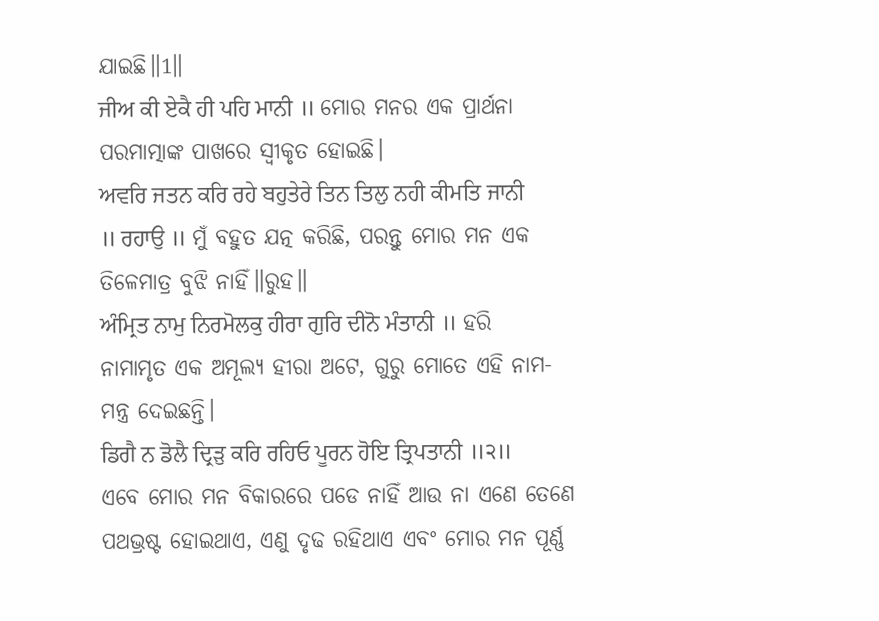ଯାଇଛି॥1॥
ਜੀਅ ਕੀ ਏਕੈ ਹੀ ਪਹਿ ਮਾਨੀ ॥ ମୋର ମନର ଏକ ପ୍ରାର୍ଥନା ପରମାତ୍ମାଙ୍କ ପାଖରେ ସ୍ଵୀକୃତ ହୋଇଛି।
ਅਵਰਿ ਜਤਨ ਕਰਿ ਰਹੇ ਬਹੁਤੇਰੇ ਤਿਨ ਤਿਲੁ ਨਹੀ ਕੀਮਤਿ ਜਾਨੀ ॥ ਰਹਾਉ ॥ ମୁଁ ବହୁତ ଯତ୍ନ କରିଛି, ପରନ୍ତୁ ମୋର ମନ ଏକ ତିଳେମାତ୍ର ବୁଝି ନାହିଁ॥ରୁହ॥
ਅੰਮ੍ਰਿਤ ਨਾਮੁ ਨਿਰਮੋਲਕੁ ਹੀਰਾ ਗੁਰਿ ਦੀਨੋ ਮੰਤਾਨੀ ॥ ହରି ନାମାମୃତ ଏକ ଅମୂଲ୍ୟ ହୀରା ଅଟେ, ଗୁରୁ ମୋତେ ଏହି ନାମ-ମନ୍ତ୍ର ଦେଇଛନ୍ତି।
ਡਿਗੈ ਨ ਡੋਲੈ ਦ੍ਰਿੜੁ ਕਰਿ ਰਹਿਓ ਪੂਰਨ ਹੋਇ ਤ੍ਰਿਪਤਾਨੀ ॥੨॥ ଏବେ ମୋର ମନ ବିକାରରେ ପଡେ ନାହିଁ ଆଉ ନା ଏଣେ ତେଣେ ପଥଭ୍ରଷ୍ଟ ହୋଇଥାଏ, ଏଣୁ ଦୃଢ ରହିଥାଏ ଏବଂ ମୋର ମନ ପୂର୍ଣ୍ଣ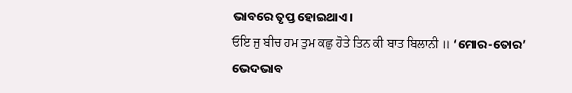ଭାବରେ ତୃପ୍ତ ହୋଇଥାଏ।
ਓਇ ਜੁ ਬੀਚ ਹਮ ਤੁਮ ਕਛੁ ਹੋਤੇ ਤਿਨ ਕੀ ਬਾਤ ਬਿਲਾਨੀ ॥ ‘ମୋର-ତୋର’ ଭେଦଭାବ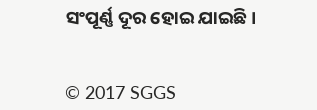ସଂପୂର୍ଣ୍ଣ ଦୂର ହୋଇ ଯାଇଛି।


© 2017 SGGS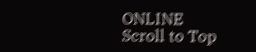ONLINE
Scroll to Top